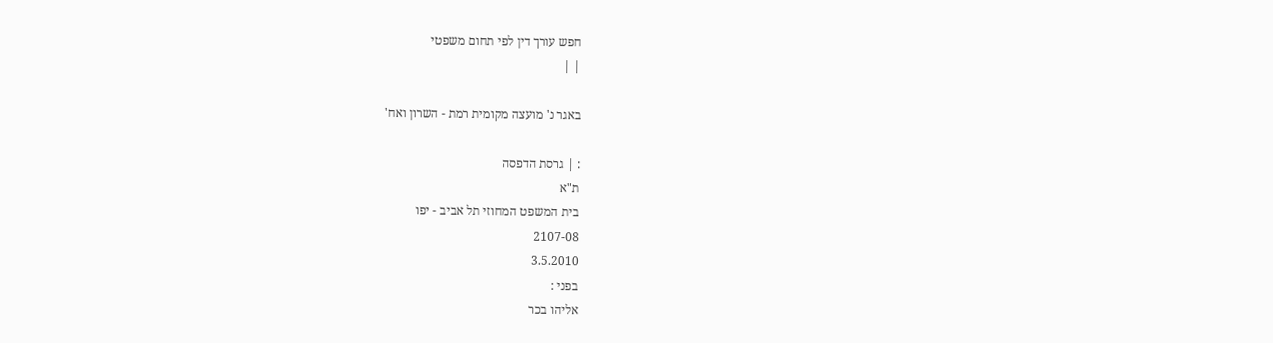חפש עורך דין לפי תחום משפטי
| |

באגר נ' מועצה מקומית רמת - השרון ואח'

: | גרסת הדפסה
ת"א
בית המשפט המחוזי תל אביב - יפו
2107-08
3.5.2010
בפני :
אליהו בכר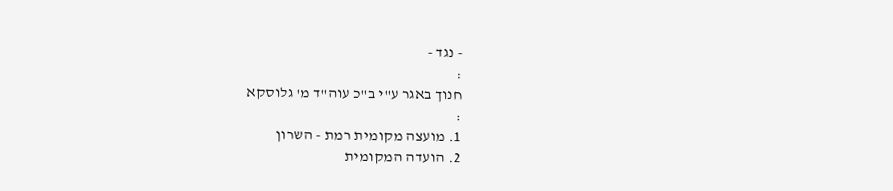- נגד -
:
חנוך באגר ע"י ב"כ עוה"ד מ' גלוסקא
:
1. מועצה מקומית רמת - השרון
2. הועדה המקומית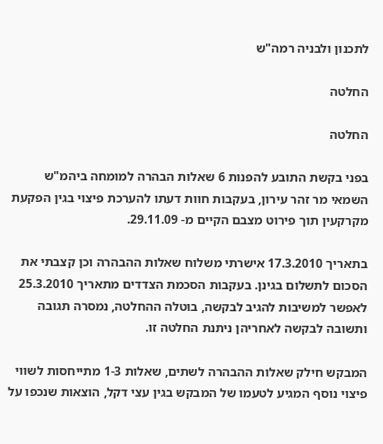לתכנון ולבניה רמה"ש

החלטה

החלטה

בפני בקשת התובע להפנות 6 שאלות הבהרה למומחה ביהמ"ש השמאי מר זהר עירון, בעקבות חוות דעתו להערכת פיצוי בגין הפקעת מקרקעין תוך פירוט מצבם הקיים מ- 29.11.09.

בתאריך 17.3.2010 אישרתי משלוח שאלות ההבהרה וכן קצבתי את הסכום לתשלום בגינן. בעקבות הסכמת הצדדים מתאריך 25.3.2010 לאפשר למשיבות להגיב לבקשה, בוטלה ההחלטה, נמסרה תגובה ותשובה לבקשה לאחריהן ניתנת החלטה זו.

המבקש חילק שאלות ההבהרה לשתים, שאלות 1-3 מתייחסות לשווי פיצוי נוסף המגיע לטעמו של המבקש בגין עצי דקל, הוצאות שנכפו על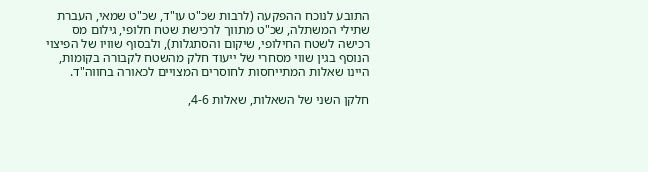התובע לנוכח ההפקעה (לרבות שכ"ט עו"ד, שכ"ט שמאי, העברת שתילי המשתלה, שכ"ט מתווך לרכישת שטח חלופי, גילום מס רכישה לשטח החילופי, שיקום והסתגלות), ולבסוף שוויו של הפיצוי הנוסף בגין שווי מסחרי של ייעוד חלק מהשטח לקבורה בקומות, היינו שאלות המתייחסות לחוסרים המצויים לכאורה בחווה"ד.

חלקן השני של השאלות, שאלות 4-6,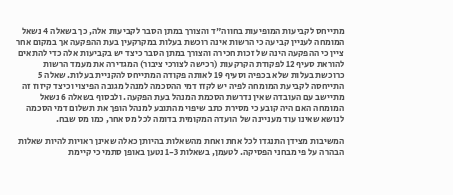מתייחס לקביעות המופיעות בחווה"ד והצורך במתן הסבר לקביעות אלה, כך בשאלה 4 נשאל המומחה לעניין קביעה כי הרשות אינה רוכשת בעלות במקרקעין בעת ההפקעה אך במקום אחר ציין כי ההפקעה הינה של זכות חכירה והצורך במתן הסבר כיצד יש בקביעות אלה כדי להתאים להוראת סעיף 12 לפקודת הקרקעות (רכישה לצורכי ציבור) המגדירה את מעמד הרשות כרוכשת בעלות שלא בכפיה וסעיף 19 לאותה פקודה המתייחס להקניית בעלות. שאלה 5 התייחסה לקביעת המומחה לפיה יש לקזז דמי ההסכמה למנהל מגובה הפיצוי וכיצד קיזוז זה מתיישב עם העובדה שאין נדרשת הסכמת המנהל בעת הפקעה. ולבסוף בשאלה 6 נשאל המומחה האם היה קובע כי מסירת כתב שיפוי מהתובע למנהל הופך את תשלום דמי הסכמה לנושא שאינו עוד מעניינה של הועדה המקומית בדומה לכל מס אחר, כמו מס שבח.

המשיבות מצידן התנגדו לכל אחת ואחת מהשאלות בהיותן כאלה שאינן ראויות להיות שאלות הבהרה על פי מבחני הפסיקה. לטעמן, בשאלות 1-3 נטען באופן סתמי כי קיימת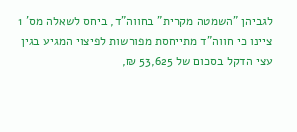לגביהן "השמטה מקרית" בחווה"ד, ביחס לשאלה מס' 1 ציינו כי חווה"ד מתייחסת מפורשות לפיצוי המגיע בגין עצי הדקל בסכום של 53,625 ₪,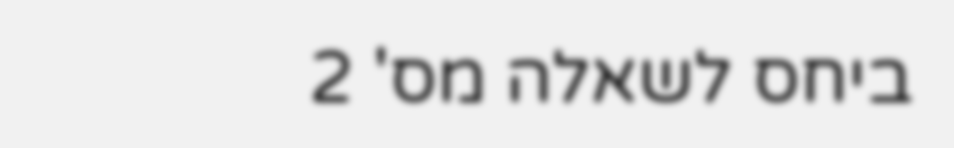ביחס לשאלה מס' 2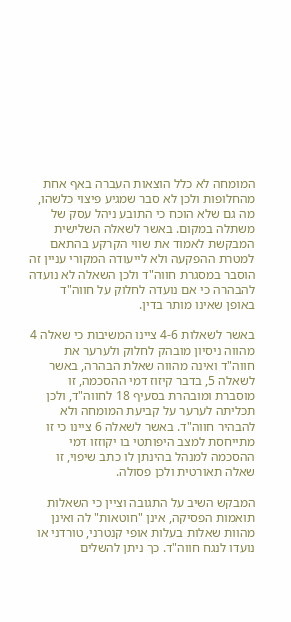המומחה לא כלל הוצאות העברה באף אחת מהחלופות ולכן לא סבר שמגיע פיצוי כלשהו, מה גם שלא הוכח כי התובע ניהל עסק של משתלה במקום. באשר לשאלה השלישית המבקשת לאמוד את שווי הקרקע בהתאם למטרת ההפקעה ולא לייעודה המקורי עניין זה הוסבר במסגרת חווה"ד ולכן השאלה לא נועדה להבהרה כי אם נועדה לחלוק על חווה"ד באופן שאינו מותר בדין.

באשר לשאלות 4-6 ציינו המשיבות כי שאלה 4 מהווה ניסיון מובהק לחלוק ולערער את חווה"ד ואינה מהווה שאלת הבהרה, באשר לשאלה 5, בדבר קיזוז דמי ההסכמה, זו מוסברת ומובהרת בסעיף 18 לחווה"ד, ולכן תכליתה לערער על קביעת המומחה ולא להבהיר חווה"ד. באשר לשאלה 6 ציינו כי זו מתייחסת למצב היפותטי בו יקוזזו דמי ההסכמה למנהל בהינתן לו כתב שיפוי, זו שאלה תאורטית ולכן פסולה.

המבקש השיב על התגובה וציין כי השאלות תואמות הפסיקה, אינן "חוטאות" לה ואינן מהוות שאלות בעלות אופי קנטרני, טורדני או נועדו לנגח חווה"ד. כך ניתן להשלים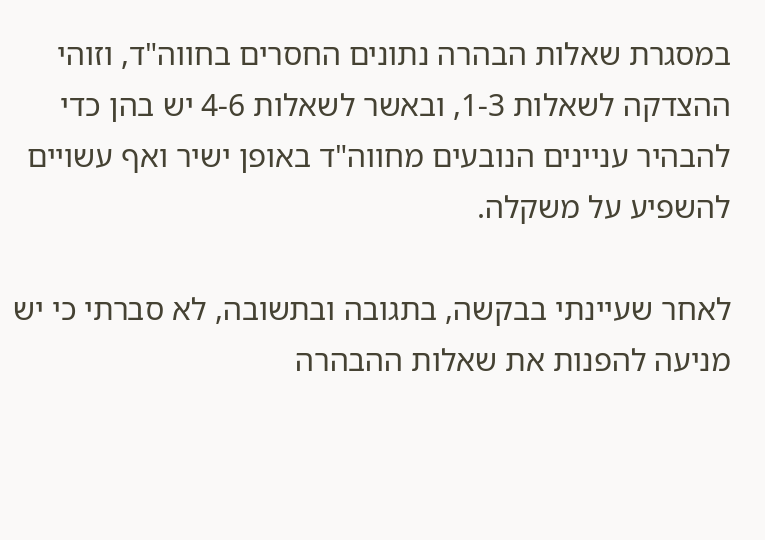במסגרת שאלות הבהרה נתונים החסרים בחווה"ד, וזוהי ההצדקה לשאלות 1-3, ובאשר לשאלות 4-6 יש בהן כדי להבהיר עניינים הנובעים מחווה"ד באופן ישיר ואף עשויים להשפיע על משקלה.

לאחר שעיינתי בבקשה, בתגובה ובתשובה, לא סברתי כי יש מניעה להפנות את שאלות ההבהרה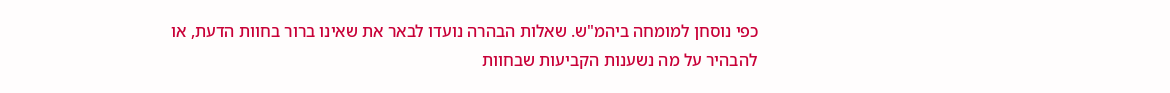כפי נוסחן למומחה ביהמ"ש. שאלות הבהרה נועדו לבאר את שאינו ברור בחוות הדעת, או להבהיר על מה נשענות הקביעות שבחוות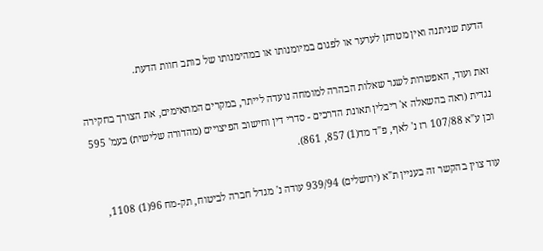הדעת שניתנה ואין מטרתן לערער או לפגום במיומנותו או במהימנותו של כותב חוות הדעת.

זאת ועוד, האפשרות לשגר שאלות הבהרה למומחה נועדה לייתר, במקרים המתאימים, את הצורך בחקירה נגדית (ראה בהשאלה א' ריבלין תאונת הדרכים - סדרי דין וחישוב הפיצויים (מהדורה שלישית) בעמ' 595 וכן ע"א 107/88 רז נ' לאף, פ"ד מד(1) 857, 861).

עוד צוין בהקשר זה בעניין ת"א (ירושלים) 939/94 עודה נ' מגדל חברה לביטוח, תק-מח 96(1) 1108,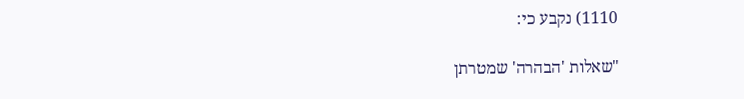1110) נקבע כי:

"שאלות 'הבהרה' שמטרתן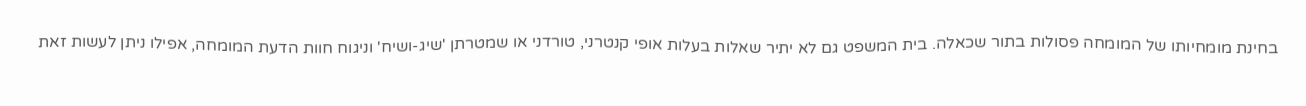בחינת מומחיותו של המומחה פסולות בתור שכאלה. בית המשפט גם לא יתיר שאלות בעלות אופי קנטרני, טורדני או שמטרתן 'שיג-ושיח' וניגוח חוות הדעת המומחה, אפילו ניתן לעשות זאת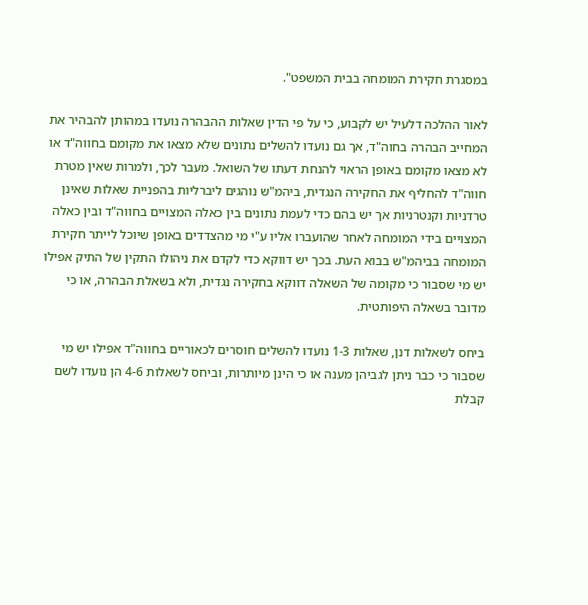במסגרת חקירת המומחה בבית המשפט".

לאור ההלכה דלעיל יש לקבוע, כי על פי הדין שאלות ההבהרה נועדו במהותן להבהיר את המחייב הבהרה בחוה"ד, אך גם נועדו להשלים נתונים שלא מצאו את מקומם בחווה"ד או לא מצאו מקומם באופן הראוי להנחת דעתו של השואל. מעבר לכך, ולמרות שאין מטרת חווה"ד להחליף את החקירה הנגדית, ביהמ"ש נוהגים ליברליות בהפניית שאלות שאינן טרדניות וקנטרניות אך יש בהם כדי לעמת נתונים בין כאלה המצויים בחווה"ד ובין כאלה המצויים בידי המומחה לאחר שהועברו אליו ע"י מי מהצדדים באופן שיוכל לייתר חקירת המומחה בביהמ"ש בבוא העת. בכך יש דווקא כדי לקדם את ניהולו התקין של התיק אפילו יש מי שסבור כי מקומה של השאלה דווקא בחקירה נגדית, ולא בשאלת הבהרה, או כי מדובר בשאלה היפותטית.

ביחס לשאלות דנן, שאלות 1-3 נועדו להשלים חוסרים לכאוריים בחווה"ד אפילו יש מי שסבור כי כבר ניתן לגביהן מענה או כי הינן מיותרות, וביחס לשאלות 4-6 הן נועדו לשם קבלת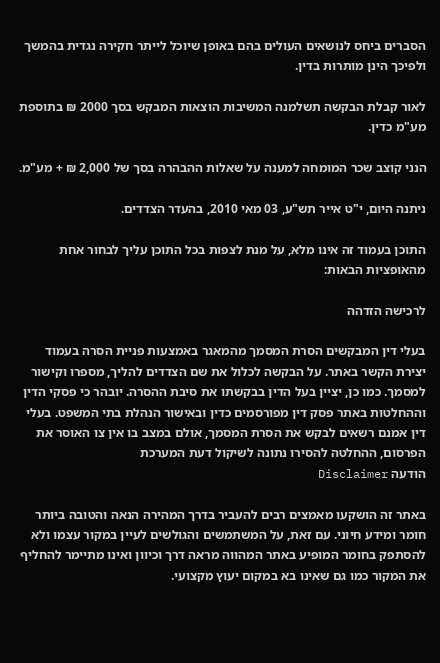הסברים ביחס לנושאים העולים בהם באופן שיוכל לייתר חקירה נגדית בהמשך ולפיכך הינן מותרות בדין.

לאור קבלת הבקשה תשלמנה המשיבות הוצאות המבקש בסך 2000 ₪ בתוספת מע"מ כדין.

הנני קוצב שכר המומחה למענה על שאלות ההבהרה בסך של 2,000 ₪ + מע"מ.

ניתנה היום, י"ט אייר תש"ע, 03 מאי 2010, בהעדר הצדדים.

התוכן בעמוד זה אינו מלא, על מנת לצפות בכל התוכן עליך לבחור אחת מהאופציות הבאות:

לרכישה הזדהה

בעלי דין המבקשים הסרת המסמך מהמאגר באמצעות פניית הסרה בעמוד יצירת הקשר באתר. על הבקשה לכלול את שם הצדדים להליך, מספרו וקישור למסמך. כמו כן, יציין בעל הדין בבקשתו את סיבת ההסרה. יובהר כי פסקי הדין וההחלטות באתר פסק דין מפורסמים כדין ובאישור הנהלת בתי המשפט. בעלי דין אמנם רשאים לבקש את הסרת המסמך, אולם במצב בו אין צו האוסר את הפרסום, ההחלטה להסירו נתונה לשיקול דעת המערכת
הודעה Disclaimer

באתר זה הושקעו מאמצים רבים להעביר בדרך המהירה הנאה והטובה ביותר חומר ומידע חיוני. עם זאת, על המשתמשים והגולשים לעיין במקור עצמו ולא להסתפק בחומר המופיע באתר המהווה מראה דרך וכיוון ואינו מתיימר להחליף את המקור כמו גם שאינו בא במקום יעוץ מקצועי.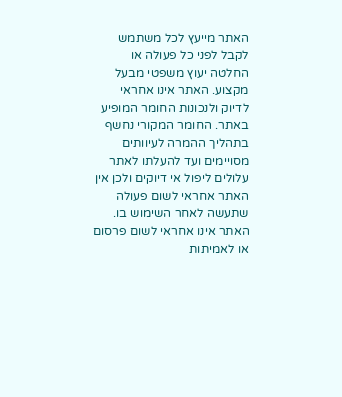האתר מייעץ לכל משתמש לקבל לפני כל פעולה או החלטה יעוץ משפטי מבעל מקצוע. האתר אינו אחראי לדיוק ולנכונות החומר המופיע באתר. החומר המקורי נחשף בתהליך ההמרה לעיוותים מסויימים ועד להעלתו לאתר עלולים ליפול אי דיוקים ולכן אין האתר אחראי לשום פעולה שתעשה לאחר השימוש בו. האתר אינו אחראי לשום פרסום או לאמיתות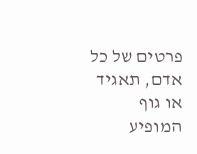פרטים של כל אדם, תאגיד או גוף המופיע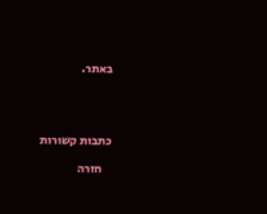באתר.




כתבות קשורות

    חזרה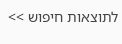לתוצאות חיפוש >>